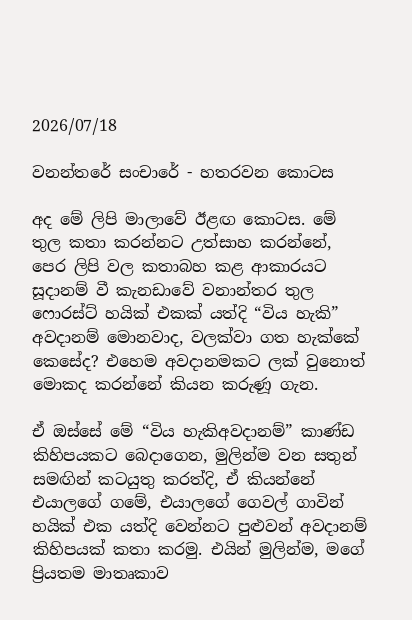2026/07/18

වනන්තරේ සංචාරේ - හතරවන කොටස

අද මේ ලිපි මාලාවේ ඊළඟ කොටස. මේ තුල කතා කරන්නට උත්සාහ කරන්නේ, පෙර ලිපි වල කතාබහ කළ ආකාරයට සූදානම් වී කැනඩාවේ වනාන්තර තුල ෆොරස්ට් හයික් එකක් යත්දි “විය හැකි” අවදානම් මොනවාද, වලක්වා ගත හැක්කේ කෙසේද? එහෙම අවදානමකට ලක් වුනොත් මොකද කරන්නේ කියන කරුණූ ගැන.

ඒ ඔස්සේ මේ “විය හැකිඅවදානම්” කාණ්ඩ කිහිපයකට බෙදාගෙන, මුලින්ම වන සතුන් සමඟින් කටයුතු කරත්දි, ඒ කියන්නේ එයාලගේ ගමේ, එයාලගේ ගෙවල් ගාවින් හයික් එක යත්දි වෙන්නට පුළුවන් අවදානම් කිහිපයක් කතා කරමු. එයින් මුලින්ම, මගේ ප්‍රියතම මාතෘකාව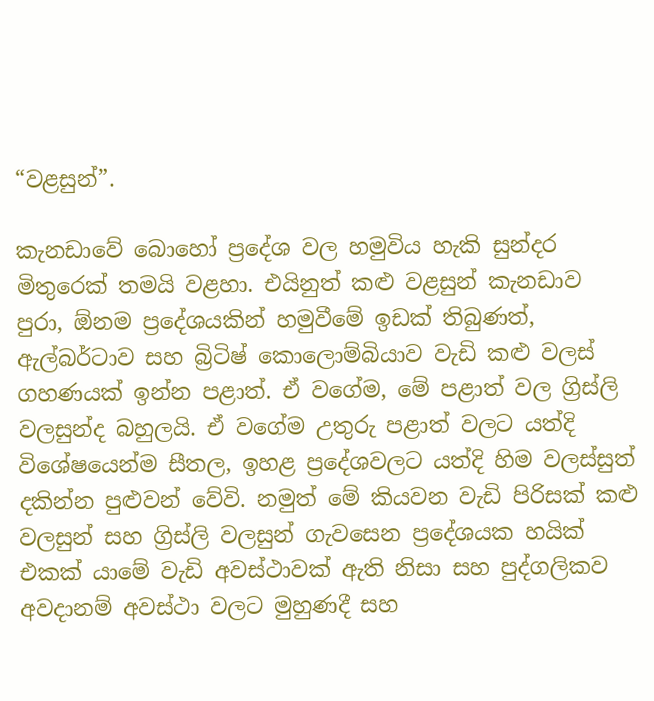“වළසුන්”.

කැනඩාවේ බොහෝ ප්‍රදේශ වල හමුවිය හැකි සුන්දර මිතුරෙක් තමයි වළහා. එයිනුත් කළු වළසුන් කැනඩාව පුරා, ඕනම ප්‍ර‍දේශයකින් හමුවීමේ ඉඩක් තිබුණත්, ඇල්බර්ටාව සහ බ්‍රිටිෂ් කොලොම්බියාව වැඩි කළු වලස් ගහණයක් ඉන්න පළාත්. ඒ වගේම, මේ පළාත් වල ග්‍රිස්ලි වලසුන්ද බහුලයි. ඒ වගේම උතුරු පළාත් වලට යත්දි විශේෂයෙන්ම සීතල, ඉහළ ප්‍රදේශවලට යත්දි හිම වලස්සුත් දකින්න පුළුවන් වේවි. නමුත් මේ කියවන වැඩි පිරිසක් කළු වලසුන් සහ ග්‍රිස්ලි වලසුන් ගැවසෙන ප්‍රදේශයක හයික් එකක් යාමේ වැඩි අවස්ථාවක් ඇති නිසා සහ පුද්ගලිකව අවදානම් අවස්ථා වලට මුහුණදී සහ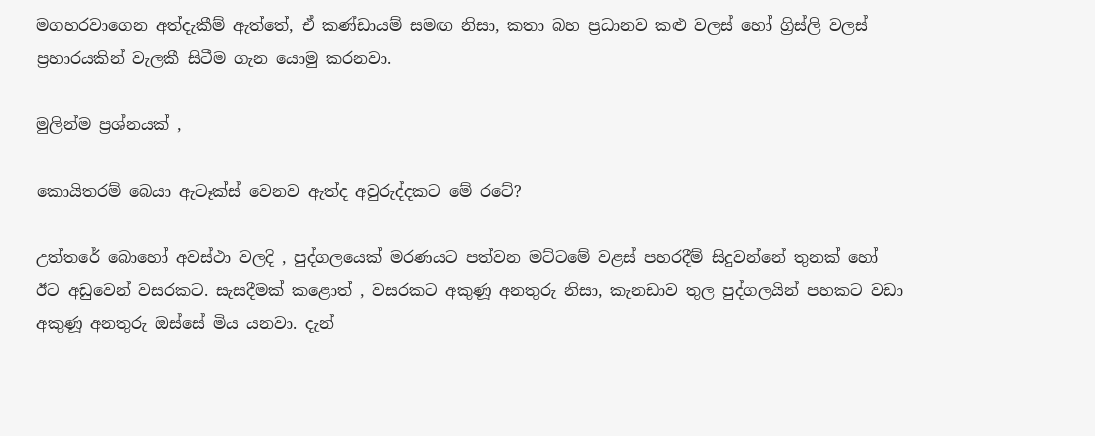මගහරවාගෙන අත්දැකීම් ඇත්තේ, ඒ කණ්ඩායම් සමඟ නිසා, කතා බහ ප්‍රධානව කළු වලස් හෝ ග්‍රිස්ලි වලස් ප්‍රහාරයකින් වැලකී සිටීම ගැන යොමු කරනවා.

මුලින්ම ප්‍රශ්නයක් ,

කොයිතරම් බෙයා ඇටෑක්ස් වෙනව ඇත්ද අවුරුද්දකට මේ රටේ?

උත්තරේ බොහෝ අවස්ථා වලදි , පුද්ගලයෙක් මරණයට පත්වන මට්ටමේ වළස් පහරදීම් සිදුවන්නේ තුනක් හෝ ඊට අඩුවෙන් වසරකට. සැසදීමක් කළොත් , වසරකට අකුණූ අනතුරු නිසා, කැනඩාව තුල පුද්ගලයින් පහකට වඩා අකුණූ අනතුරු ඔස්සේ මිය යනවා. දැන්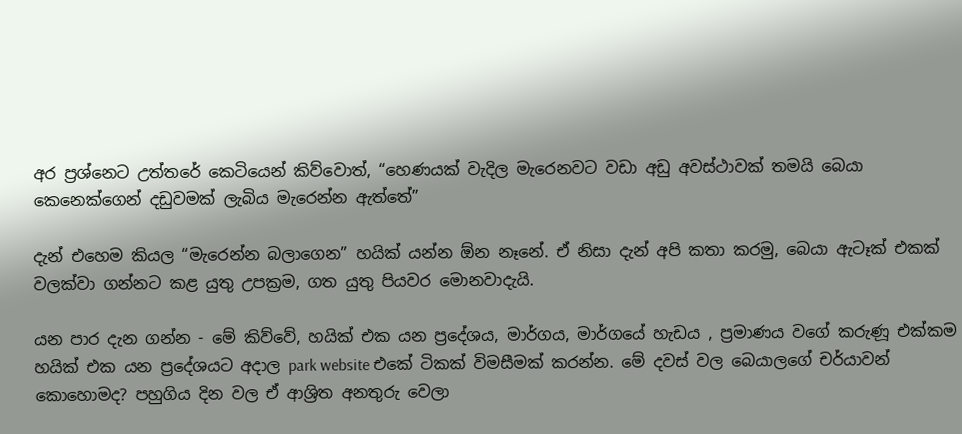අර ප්‍රශ්නෙට උත්තරේ කෙටියෙන් කිව්වොත්, “හෙණයක් වැදිල මැරෙනවට වඩා අඩු අවස්ථාවක් තමයි බෙයා කෙනෙක්ගෙන් දඩුවමක් ලැබිය මැරෙන්න ඇත්තේ”

දැන් එහෙම කියල “මැරෙන්න බලාගෙන” හයික් යන්න ඕන නෑනේ. ඒ නිසා දැන් අපි කතා කරමු, බෙයා ඇටෑක් එකක් වලක්වා ගන්නට කළ යුතු උපක්‍රම, ගත යුතු පියවර මොනවාදැයි.

යන පාර දැන ගන්න - මේ කිව්වේ, හයික් එක යන ප්‍රදේශය, මාර්ගය, මාර්ගයේ හැඩය , ප්‍රමාණය වගේ කරුණූ එක්කම හයික් එක යන ප්‍රදේශයට අදාල park website එකේ ටිකක් විමසීමක් කරන්න. මේ දවස් වල බෙයාලගේ චර්යාවන් කොහොමද? පහුගිය දින වල ඒ ආශ්‍රිත අනතුරු වෙලා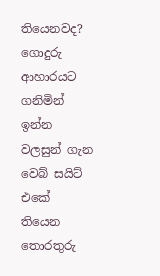තියෙනවද? ගොදුරු ආහාරයට ගනිමින් ඉන්න වලසුන් ගැන වෙබ් සයිට් එකේ තියෙන තොරතුරු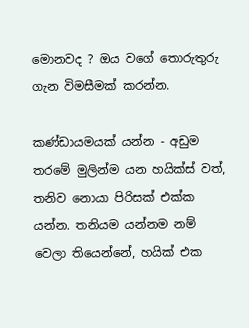මොනවද ? ඔය වගේ තොරුතුරු ගැන විමසීමක් කරන්න.

කණ්ඩායමයක් යන්න - අඩුම තරමේ මුලින්ම යන හයික්ස් වත්, තනිව නොයා පිරිසක් එක්ක යන්න. තනියම යන්නම නම් වෙලා තියෙන්නේ, හයික් එක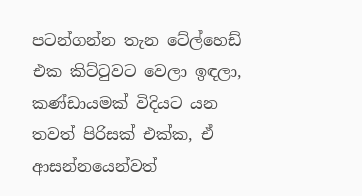පටන්ගන්න තැන ටේල්හෙඩ් එක කිට්ටුවට වෙලා ඉඳලා, කණ්ඩායමක් විදියට යන තවත් පිරිසක් එක්ක, ඒ ආසන්නයෙන්වත්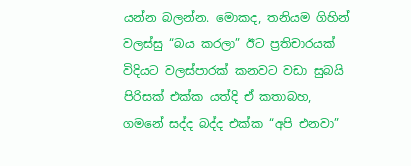යන්න බලන්න. මොකද, තනියම ගිහින් වලස්සු “බය කරලා” ඊට ප්‍රතිචාරයක් විදියට වලස්පාරක් කනවට වඩා සුබයි පිරිසක් එක්ක යත්දි ඒ කතාබහ, ගමනේ සද්ද බද්ද එක්ක “අපි එනවා”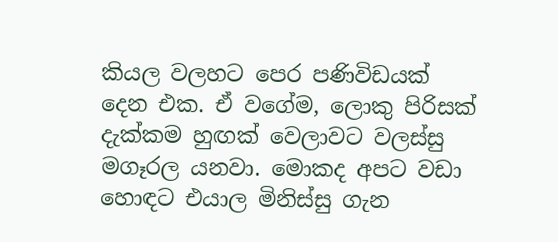කියල වලහට පෙර පණිවිඩයක් දෙන එක. ඒ වගේම, ලොකු පිරිසක් දැක්කම හුඟක් වෙලාවට වලස්සු මගෑරල යනවා. මොකද අපට වඩා හොඳට එයාල මිනිස්සු ගැන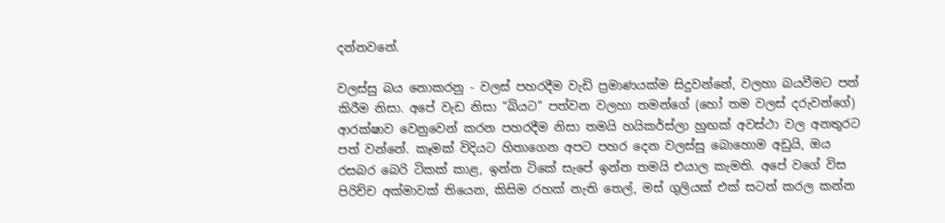දන්නවනේ.

වලස්සු බය නොකරනු - වලස් පහරදීම වැඩි ප්‍රමාණයක්ම සිදුවන්නේ, වලහා බයවීමට පත් කිරීම නිසා. අපේ වැඩ නිසා “බියට” පත්වන වලහා තමන්ගේ (හෝ තම වලස් දරුවන්ගේ) ආරක්ෂාව වෙනුවෙන් කරන පහරදීම නිසා තමයි හයිකර්ස්ලා හුඟක් අවස්ථා වල අනතුරට පත් වන්නේ. කෑමක් විදියට හිතාගෙන අපට පහර දෙන වලස්සු බො‍හොම අඩුයි, ඔය රසබර බෙරි ටිකක් කාළ, ඉන්න ටිකේ සැපේ ඉන්න තමයි එයාල කැමති. අපේ වගේ විස පිරිච්ච අක්මාවක් තියෙන, කිසිම රහක් නැති තෙල්, මස් ගුලියක් එක් සටන් කරල කන්න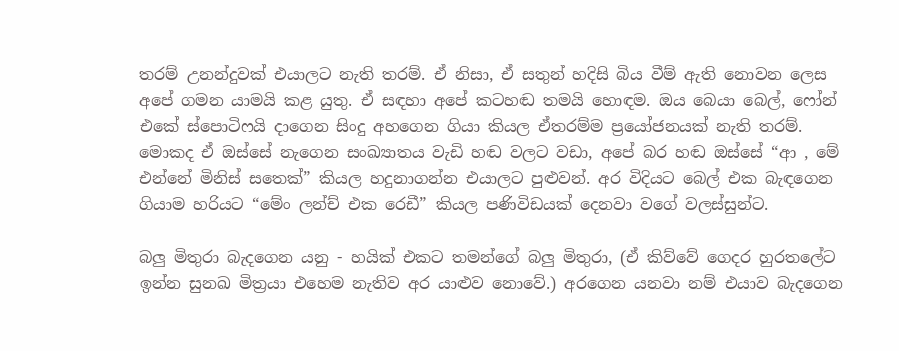තරම් උනන්දුවක් එයාලට නැති තරම්. ඒ නිසා, ඒ සතුන් හදිසි බිය වීම් ඇති නොවන ලෙස අපේ ගමන යාමයි කළ යුතු. ඒ සඳහා අපේ කටහඬ තමයි හොඳම. ඔය බෙයා බෙල්, ෆෝන් එකේ ස්පොටිෆයි දාගෙන සිංදු අහගෙන ගියා කියල ඒතරම්ම ප්‍රයෝජනයක් නැති තරම්. මොකද ඒ ඔස්සේ නැගෙන සංඛ්‍යාතය වැඩි හඬ වලට වඩා, අපේ බර හඬ ඔස්සේ “ආ , මේ එන්නේ මිනිස් සතෙක්” කියල හදුනාගන්න එයාලට පුළුවන්. අර විදියට බෙල් එක බැඳගෙන ගියාම හරියට “මේං ලන්ච් එක රෙඩී” කියල පණිවිඩයක් දෙනවා වගේ වලස්සුන්ට.

බලු මිතුරා බැදගෙන යනු - හයික් එකට තමන්ගේ බලු මිතුරා, (ඒ කිව්වේ ගෙදර හුරතලේට ඉන්න සුනඛ මිත්‍රයා එහෙම නැතිව අර යාළුව නොවේ.) අරගෙන යනවා නම් එයාව බැදගෙන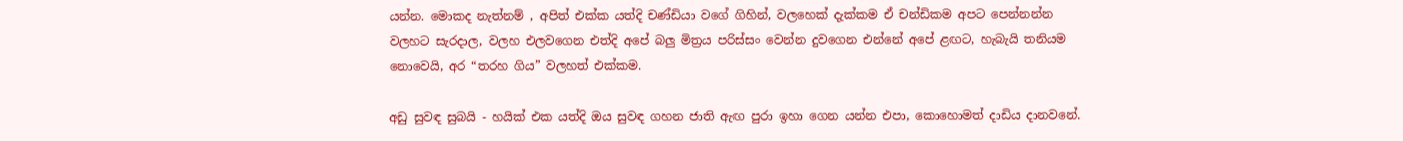යන්න. මොකද නැත්නම් , අපිත් එක්ක යත්දි චණ්ඩියා වගේ ගිහින්, වලහෙක් දැක්කම ඒ චන්ඩිකම අපට පෙන්නන්න වලහට සැරදාල, වලහ එලවගෙන එත්දි අපේ බලු මිත්‍රය පරිස්සං වෙන්න දුවගෙන එන්නේ අපේ ළඟට, හැබැයි තනියම නොවෙයි, අර “තරහ ගිය” වලහත් එක්කම.

අඩු සුවඳ සුබයි - හයික් එක යත්දි ඔය සුවඳ ගහන ජාති ඇඟ පුරා ඉහා ගෙන යන්න එපා, කොහොමත් දාඩිය දානවනේ.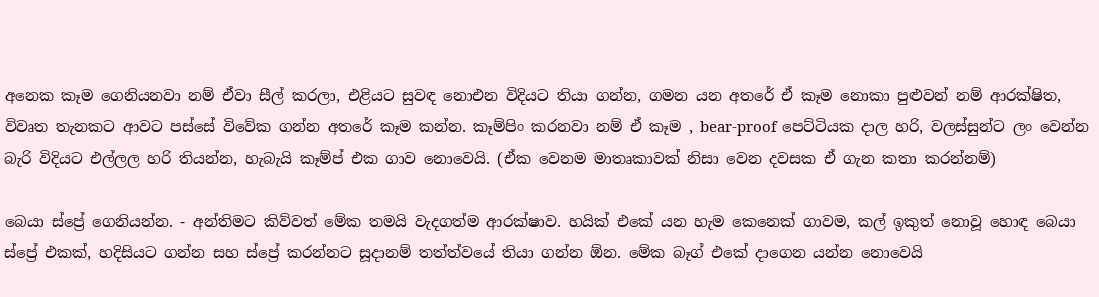අනෙක කෑම ගෙනියනවා නම් ඒවා සීල් කරලා, එළියට සුවඳ නොඑන විදියට තියා ගන්න, ගමන යන අතරේ ඒ කෑම නොකා පුළුවන් නම් ආරක්ෂිත, විවෘත තැනකට ආවට පස්සේ විවේක ගන්න අතරේ කෑම කන්න. කෑම්පිං කරනවා නම් ඒ කෑම , bear-proof පෙට්ටියක දාල හරි, වලස්සුන්ට ලං වෙන්න බැරි විදියට එල්ලල හරි තියන්න, හැබැයි කෑම්ප් එක ගාව නොවෙයි. (ඒක වෙනම මාතෘකාවක් නිසා වෙන දවසක ඒ ගැන කතා කරන්නම්)

බෙයා ස්ප්‍රේ ගෙනියන්න. - අන්තිමට කිව්වත් මේක තමයි වැදගත්ම ආරක්ෂාව. හයික් එකේ යන හැම කෙනෙක් ගාවම, කල් ඉකුත් නොවූ හොඳ බෙයා ස්ප්‍රේ එකක්, හදිසියට ගන්න සහ ස්ප්‍රේ කරන්නට සූදානම් තත්ත්වයේ තියා ගන්න ඕන. මේක බෑග් එකේ දාගෙන යන්න නොවෙයි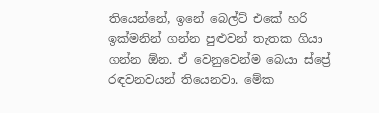තියෙන්නේ, ඉනේ බෙල්ට් එකේ හරි ඉක්මනින් ගන්න පුළුවන් තැතක ගියා ගන්න ඕන. ඒ වෙනුවෙන්ම බෙයා ස්ප්‍රේ රඳවනවයන් තියෙනවා. මේක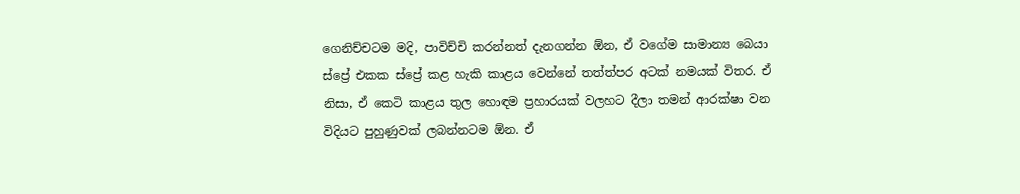ගෙනිච්චටම මදි, පාවිච්චි කරන්නත් දැනගන්න ඕන, ඒ වගේම සාමාන්‍ය බෙයා ස්ප්‍රේ එකක ස්ප්‍රේ කළ හැකි කාළය වෙන්නේ තත්ත්පර අටක් නමයක් විතර. ඒ නිසා, ඒ කෙටි කාළය තුල හොඳම ප්‍රහාරයක් වලහට දීලා තමන් ආරක්ෂා වන විදියට පුහුණුවක් ලබන්නටම ඕන. ඒ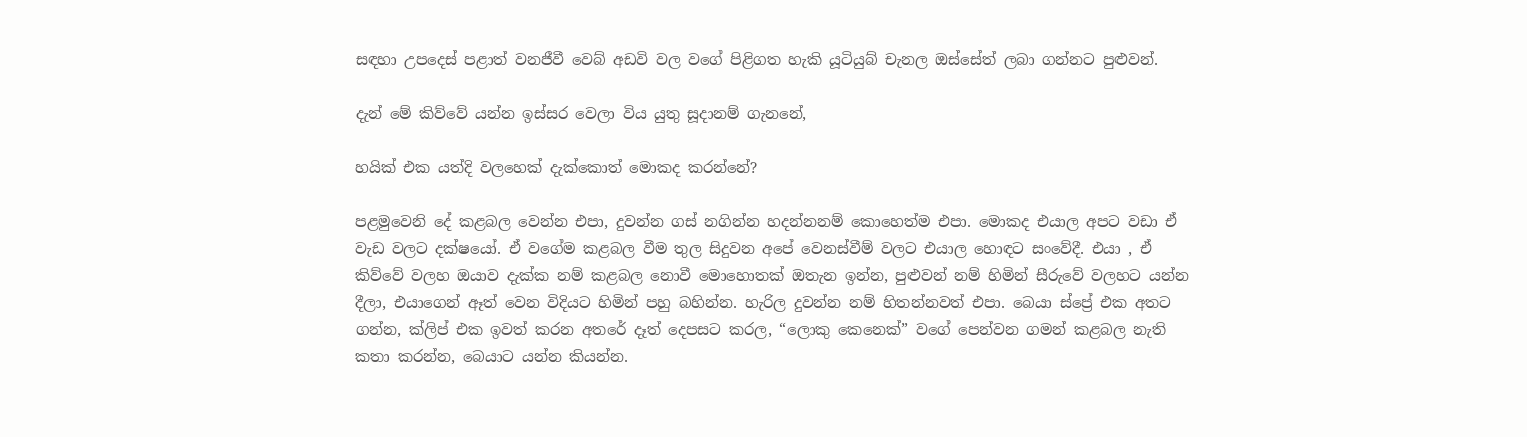සඳහා උපදෙස් පළාත් වනජීවී වෙබ් අඩවි වල වගේ පිළිගත හැකි යූටියුබ් චැනල ඔස්සේත් ලබා ගන්නට පුළුවන්.

දැන් මේ කිව්වේ යන්න ඉස්සර වෙලා විය යුතු සූදානම් ගැනනේ,

හයික් එක යත්දි වලහෙක් දැක්කොත් මොකද කරන්නේ?

පළමුවෙනි දේ කළබල වෙන්න එපා, දුවන්න ගස් නගින්න හදන්නනම් කොහෙත්ම එපා. මොකද එයාල අපට වඩා ඒ වැඩ වලට දක්ෂයෝ. ඒ වගේම කළබල වීම තුල සිදුවන අපේ වෙනස්වීම් වලට එයාල හොඳට සං‍වේදී. එයා , ඒ කිව්වේ වලහ ඔයාව දැක්ක නම් කළබල නොවී මොහොතක් ඔතැන ඉන්න, පුළුවන් නම් හිමින් සීරුවේ වලහට යන්න දීලා, එයාගෙන් ඈත් වෙන විදියට හිමින් පහු බහින්න. හැරිල දුවන්න නම් හිතන්නවත් එපා. බෙයා ස්ප්‍රේ එක අතට ගන්න, ක්ලිප් එක ඉවත් කරන අතරේ දෑත් දෙපසට කරල, “ලොකු කෙනෙක්” වගේ පෙන්වන ගමන් කළබල නැති කතා කරන්න, බෙයාට යන්න කියන්න.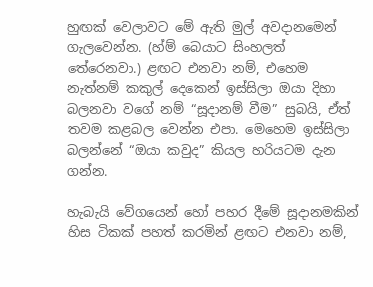හුඟක් වෙලාවට මේ ඇති මුල් අවදානමෙන් ගැලවෙන්න. (හ්ම් බෙයාට සිංහලත් තේරෙනවා.) ළඟට එනවා නම්, එහෙම නැත්නම් කකුල් දෙකෙන් ඉස්සිලා ඔයා දිහා බලනවා වගේ නම් “සූදානම් වීම” සුබයි, ඒත් තවම කළබල වෙන්න එපා. මෙහෙම ඉස්සිලා බලන්නේ “ඔයා කවුද” කියල හරියටම දැන ගන්න.

හැබැයි වේගයෙන් හෝ පහර දීමේ සූදානමකින් හිස ටිකක් පහත් කරමින් ළඟට එනවා නම්,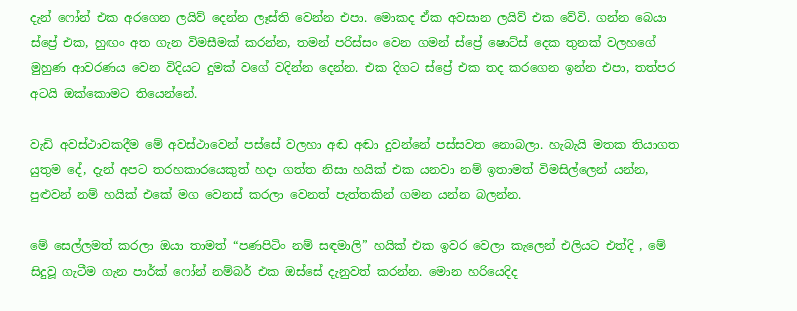දැන් ෆෝන් එක අරගෙන ලයිව් දෙන්න ලෑස්ති වෙන්න එපා. මොකද ඒක අවසාන ලයිව් එක වේවි. ගන්න බෙයා ස්ප්‍රේ එක, හුඟං අත ගැන විමසීමක් කරන්න, තමන් පරිස්සං වෙන ගමන් ස්ප්‍රේ ෂොට්ස් දෙක තුනක් වලහගේ මුහුණ ආවරණය වෙන විදියට දුමක් වගේ වදින්න දෙන්න. එක දිගට ස්ප්‍රේ එක තද කරගෙන ඉන්න එපා, තත්පර අටයි ඔක්කොමට තියෙන්නේ.

වැඩි අවස්ථාවකදීම මේ අවස්ථාවෙන් පස්සේ වලහා අඬ අඬා දුවන්නේ පස්සවත නොබලා. හැබැයි මතක තියාගත යුතුම දේ, දැන් අපට තරහකාරයෙකුත් හදා ගත්ත නිසා හයික් එක යනවා නම් ඉතාමත් විමසිල්ලෙන් යන්න, පුළුවන් නම් හයික් එකේ මග වෙනස් කරලා වෙනත් පැත්තකින් ගමන යන්න බලන්න.

මේ සෙල්ලමත් කරලා ඔයා තාමත් “පණපිටිං නම් සඳමාලි” හයික් එක ඉවර වෙලා කැලෙන් එලියට එත්දි , මේ සිදුවූ ගැටීම ගැන පාර්ක් ෆෝන් නම්බර් එක ඔස්සේ දැනුවත් කරන්න. මොන හරියෙදිද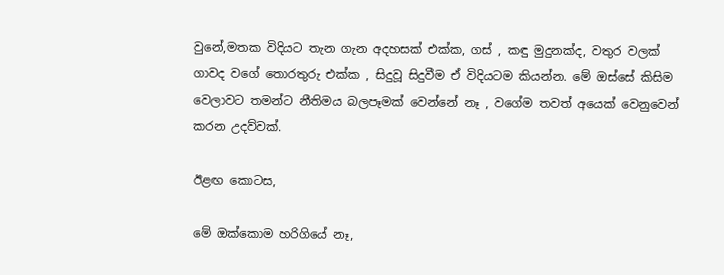වුනේ,මතක විදියට තැන ගැන අදහසක් එක්ක, ගස් , කඳු මුදුනක්ද, වතුර වලක් ගාවද වගේ තොරතුරු එක්ක , සිදුවූ සිදුවීම ඒ විදියටම කියන්න. මේ ඔස්සේ කිසිම වෙලාවට තමන්ට නීතිමය බලපෑමක් වෙන්නේ නෑ , වගේම තවත් අයෙක් වෙනුවෙන් කරන උදව්වක්.

ඊළඟ කොටස,

මේ ඔක්කොම හරිගියේ නෑ,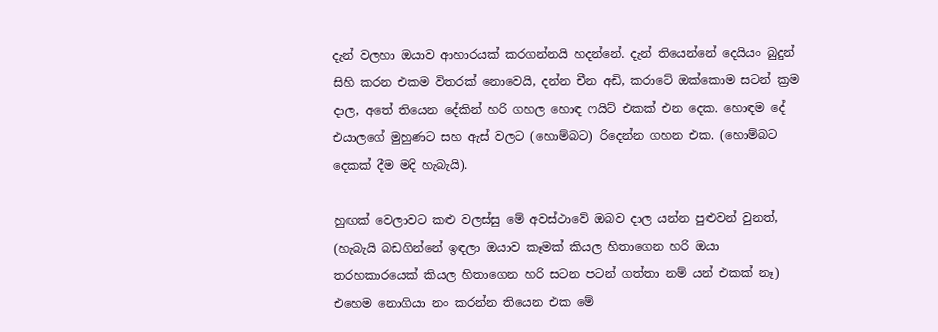දැන් වලහා ඔයාව ආහාරයක් කරගන්නයි හදන්නේ. දැන් තියෙන්නේ දෙයියං බුදුන් සිහි කරන එකම විතරක් නොවෙයි, දන්න චීන අඩි, කරාටේ ඔක්කොම සටන් ක්‍රම දාල, අතේ තියෙන දේකින් හරි ගහල හොඳ ෆයිට් එකක් එන දෙක. හොඳම දේ එයාලගේ මුහුණට සහ ඇස් වලට (හොම්බට) රිදෙන්න ගහන එක. (හොම්බට දෙකක් දීම මදි හැබැයි).

හුඟක් වෙලාවට කළු වලස්සු මේ අවස්ථාවේ ඔබව දාල යන්න පුළුවන් වුනත්, (හැබැයි බඩගින්නේ ඉඳලා ඔයාව කෑමක් කියල හිතාගෙන හරි ඔයා තරහකාරයෙක් කියල හිතාගෙන හරි සටන පටන් ගත්තා නම් යන් එකක් නෑ) එහෙම නොගියා නං කරන්න තියෙන එක මේ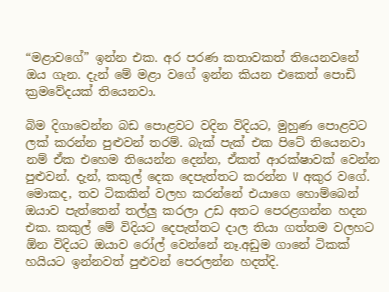“මළාවගේ” ඉන්න එක. අර පරණ කතාවකත් තියෙනවනේ ඔය ගැන. දැන් මේ මළා වගේ ඉන්න කියන එකෙත් පොඩි ක්‍රමවේදයක් තියෙනවා.

බිම දිගාවෙන්න බඩ පොළවට වදින විදියට, මුහුණ පොළවට ලක් කරන්න පුළුවන් තරම්. බැක් පැක් එක පිටේ තියෙනවා නම් ඒක එහෙම තියෙන්න දෙන්න, ඒකත් ආරක්ෂාවක් වෙන්න පුළුවන්. දැන්, කකුල් දෙක දෙපැත්තට කරන්න V අකුර වගේ. මොකද, තව ටිකකින් වලහ කරන්නේ එයාගෙ හොම්බෙන් ඔයාව පැත්තෙන් තල්ලු කරලා උඩ අතට පෙරළගන්න හදන එක. කකුල් මේ විදියට දෙපැත්තට දාල තියා ගත්තම වලහට ඕන විදියට ඔයාව රෝල් වෙන්‍නේ නෑ.අඩුම ගානේ ටිකක් හයියට ඉන්නවත් පුළුවන් පෙරලන්න හදත්දි.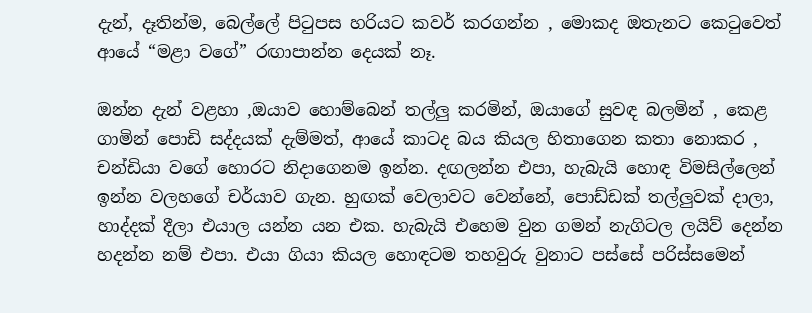දැන්, දෑතින්ම, බෙල්ලේ පිටුපස හරියට කවර් කරගන්න , මොකද ඔතැනට කෙටුවෙත් ආයේ “මළා වගේ” රඟාපාන්න දෙයක් නෑ.

ඔන්න දැන් වළහා ,ඔයාව ‍හොම්බෙන් තල්ලු කරමින්, ඔයාගේ සුවඳ බලමින් , කෙළ ගාමින් පොඩි සද්දයක් දැම්මත්, ආයේ කාටද බය කියල හිතාගෙන කතා නොකර , චන්ඩියා වගේ හොරට නිදාගෙනම ඉන්න. දඟලන්න එපා, හැබැයි හොඳ විමසිල්ලෙන් ඉන්න වලහගේ චර්යාව ගැන. හුඟක් වෙලාවට වෙන්නේ, පොඩ්ඩක් තල්ලුවක් දාලා, හාද්දක් දීලා එයාල යන්න යන එක. හැබැයි එහෙම වුන ගමන් නැගිටල ලයිව් දෙන්න හදන්න නම් එපා. එයා ගියා කියල හොඳටම තහවුරු වුනාට පස්සේ පරිස්සමෙන්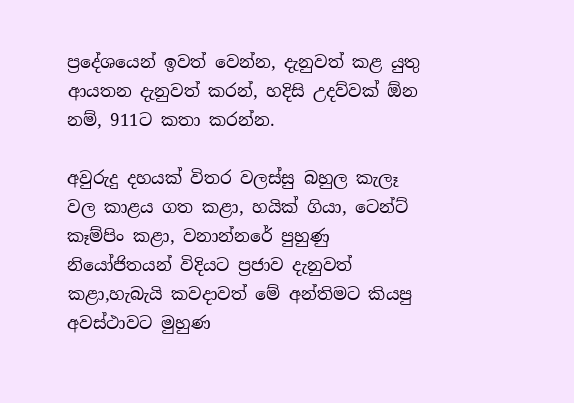ප්‍රදේශයෙන් ඉවත් වෙන්න, දැනුවත් කළ යුතු ආයතන දැනුවත් කරන්, හදිසි උදව්වක් ඕන නම්, 911ට කතා කරන්න.

අවුරුදු දහයක් විතර වලස්සු බහුල කැලෑ වල කාළය ගත කළා, හයික් ගියා, ටෙන්ට් කෑම්පිං කළා, වනාන්නරේ පුහුණු නියෝජිතයන් විදියට ප්‍රජාව දැනුවත් කළා,හැබැයි කවදාවත් මේ අන්තිමට කියපු අවස්ථාවට මුහුණ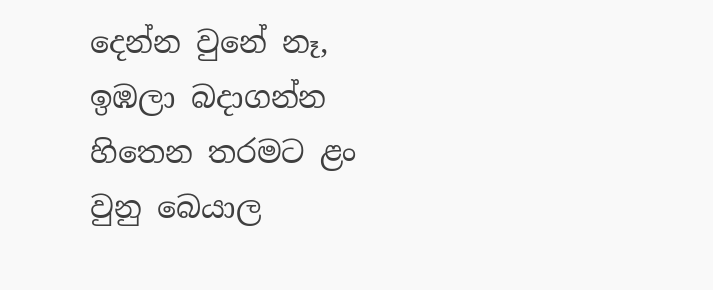දෙන්න වුනේ නෑ, ඉඹලා බදාගන්න හිතෙන තරමට ළං වුනු බෙයාල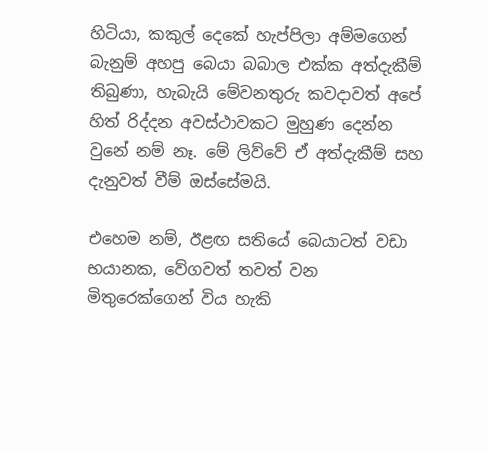හිටියා, කකුල් දෙකේ හැප්පිලා අම්මගෙන් බැනුම් අහපු බෙයා බබාල එක්ක අත්දැකීම් තිබුණා, හැබැයි මේවනතුරු කවදාවත් අපේ හිත් රිද්දන අවස්ථාවකට මුහුණ දෙන්න වුනේ නම් නෑ. මේ ලිව්වේ ඒ අත්දැකීම් සහ දැනුවත් වී‍ම් ඔස්සේමයි.

එහෙම නම්, ඊළඟ සතියේ බෙයාටත් වඩා භයානක, වේගවත් තවත් වන මිතුරෙක්ගෙන් විය හැකි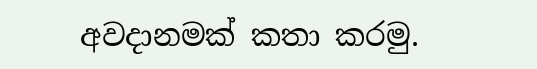අවදානමක් කතා කරමු.